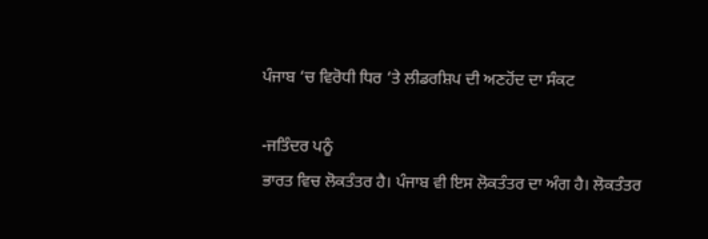ਪੰਜਾਬ ‘ਚ ਵਿਰੋਧੀ ਧਿਰ ‘ਤੇ ਲੀਡਰਸ਼ਿਪ ਦੀ ਅਣਹੋਂਦ ਦਾ ਸੰਕਟ

-ਜਤਿੰਦਰ ਪਨੂੰ
ਭਾਰਤ ਵਿਚ ਲੋਕਤੰਤਰ ਹੈ। ਪੰਜਾਬ ਵੀ ਇਸ ਲੋਕਤੰਤਰ ਦਾ ਅੰਗ ਹੈ। ਲੋਕਤੰਤਰ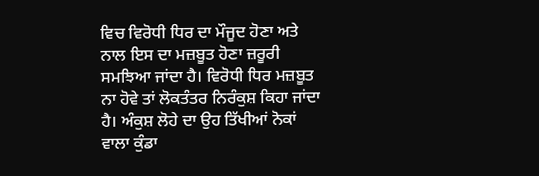ਵਿਚ ਵਿਰੋਧੀ ਧਿਰ ਦਾ ਮੌਜੂਦ ਹੋਣਾ ਅਤੇ ਨਾਲ ਇਸ ਦਾ ਮਜ਼ਬੂਤ ਹੋਣਾ ਜ਼ਰੂਰੀ ਸਮਝਿਆ ਜਾਂਦਾ ਹੈ। ਵਿਰੋਧੀ ਧਿਰ ਮਜ਼ਬੂਤ ਨਾ ਹੋਵੇ ਤਾਂ ਲੋਕਤੰਤਰ ਨਿਰੰਕੁਸ਼ ਕਿਹਾ ਜਾਂਦਾ ਹੈ। ਅੰਕੁਸ਼ ਲੋਹੇ ਦਾ ਉਹ ਤਿੱਖੀਆਂ ਨੋਕਾਂ ਵਾਲਾ ਕੁੰਡਾ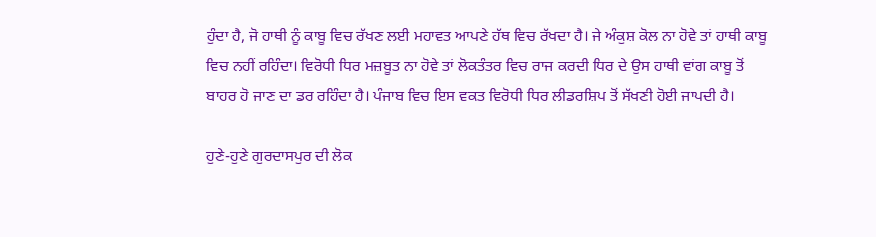ਹੁੰਦਾ ਹੈ, ਜੋ ਹਾਥੀ ਨੂੰ ਕਾਬੂ ਵਿਚ ਰੱਖਣ ਲਈ ਮਹਾਵਤ ਆਪਣੇ ਹੱਥ ਵਿਚ ਰੱਖਦਾ ਹੈ। ਜੇ ਅੰਕੁਸ਼ ਕੋਲ ਨਾ ਹੋਵੇ ਤਾਂ ਹਾਥੀ ਕਾਬੂ ਵਿਚ ਨਹੀਂ ਰਹਿੰਦਾ। ਵਿਰੋਧੀ ਧਿਰ ਮਜ਼ਬੂਤ ਨਾ ਹੋਵੇ ਤਾਂ ਲੋਕਤੰਤਰ ਵਿਚ ਰਾਜ ਕਰਦੀ ਧਿਰ ਦੇ ਉਸ ਹਾਥੀ ਵਾਂਗ ਕਾਬੂ ਤੋਂ ਬਾਹਰ ਹੋ ਜਾਣ ਦਾ ਡਰ ਰਹਿੰਦਾ ਹੈ। ਪੰਜਾਬ ਵਿਚ ਇਸ ਵਕਤ ਵਿਰੋਧੀ ਧਿਰ ਲੀਡਰਸ਼ਿਪ ਤੋਂ ਸੱਖਣੀ ਹੋਈ ਜਾਪਦੀ ਹੈ।

ਹੁਣੇ-ਹੁਣੇ ਗੁਰਦਾਸਪੁਰ ਦੀ ਲੋਕ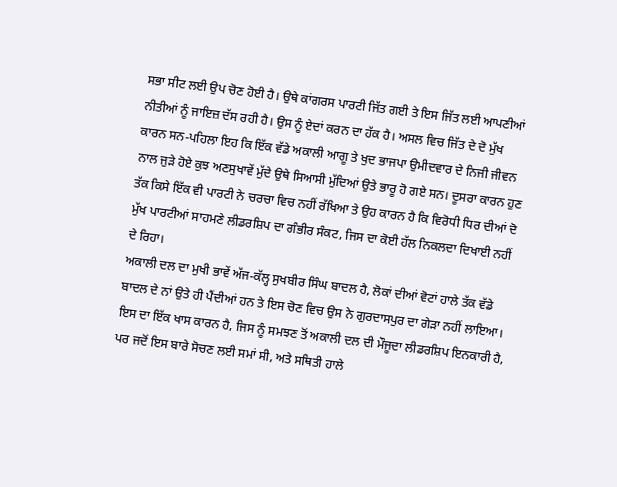ਸਭਾ ਸੀਟ ਲਈ ਉਪ ਚੋਣ ਹੋਈ ਹੈ। ਉਥੇ ਕਾਂਗਰਸ ਪਾਰਟੀ ਜਿੱਤ ਗਈ ਤੇ ਇਸ ਜਿੱਤ ਲਈ ਆਪਣੀਆਂ ਨੀਤੀਆਂ ਨੂੰ ਜਾਇਜ਼ ਦੱਸ ਰਹੀ ਹੈ। ਉਸ ਨੂੰ ਏਦਾਂ ਕਰਨ ਦਾ ਹੱਕ ਹੈ। ਅਸਲ ਵਿਚ ਜਿੱਤ ਦੇ ਦੋ ਮੁੱਖ ਕਾਰਨ ਸਨ-ਪਹਿਲਾ ਇਹ ਕਿ ਇੱਕ ਵੱਡੇ ਅਕਾਲੀ ਆਗੂ ਤੇ ਖੁਦ ਭਾਜਪਾ ਉਮੀਦਵਾਰ ਦੇ ਨਿਜੀ ਜੀਵਨ ਨਾਲ ਜੁੜੇ ਹੋਏ ਕੁਝ ਅਣਸੁਖਾਵੇਂ ਮੁੱਦੇ ਉਥੇ ਸਿਆਸੀ ਮੁੱਦਿਆਂ ਉਤੇ ਭਾਰੂ ਹੋ ਗਏ ਸਨ। ਦੂਸਰਾ ਕਾਰਨ ਹੁਣ ਤੱਕ ਕਿਸੇ ਇੱਕ ਵੀ ਪਾਰਟੀ ਨੇ ਚਰਚਾ ਵਿਚ ਨਹੀਂ ਰੱਖਿਆ ਤੇ ਉਹ ਕਾਰਨ ਹੈ ਕਿ ਵਿਰੋਧੀ ਧਿਰ ਦੀਆਂ ਦੋ ਮੁੱਖ ਪਾਰਟੀਆਂ ਸਾਹਮਣੇ ਲੀਡਰਸ਼ਿਪ ਦਾ ਗੰਭੀਰ ਸੰਕਟ, ਜਿਸ ਦਾ ਕੋਈ ਹੱਲ ਨਿਕਲਦਾ ਦਿਖਾਈ ਨਹੀਂ ਦੇ ਰਿਹਾ।
ਅਕਾਲੀ ਦਲ ਦਾ ਮੁਖੀ ਭਾਵੇਂ ਅੱਜ-ਕੱਲ੍ਹ ਸੁਖਬੀਰ ਸਿੰਘ ਬਾਦਲ ਹੈ, ਲੋਕਾਂ ਦੀਆਂ ਵੋਟਾਂ ਹਾਲੇ ਤੱਕ ਵੱਡੇ ਬਾਦਲ ਦੇ ਨਾਂ ਉਤੇ ਹੀ ਪੈਂਦੀਆਂ ਹਨ ਤੇ ਇਸ ਚੋਣ ਵਿਚ ਉਸ ਨੇ ਗੁਰਦਾਸਪੁਰ ਦਾ ਗੇੜਾ ਨਹੀਂ ਲਾਇਆ। ਇਸ ਦਾ ਇੱਕ ਖਾਸ ਕਾਰਨ ਹੈ, ਜਿਸ ਨੂੰ ਸਮਝਣ ਤੋਂ ਅਕਾਲੀ ਦਲ ਦੀ ਮੌਜੂਦਾ ਲੀਡਰਸ਼ਿਪ ਇਨਕਾਰੀ ਹੈ, ਪਰ ਜਦੋਂ ਇਸ ਬਾਰੇ ਸੋਚਣ ਲਈ ਸਮਾਂ ਸੀ, ਅਤੇ ਸਥਿਤੀ ਹਾਲੇ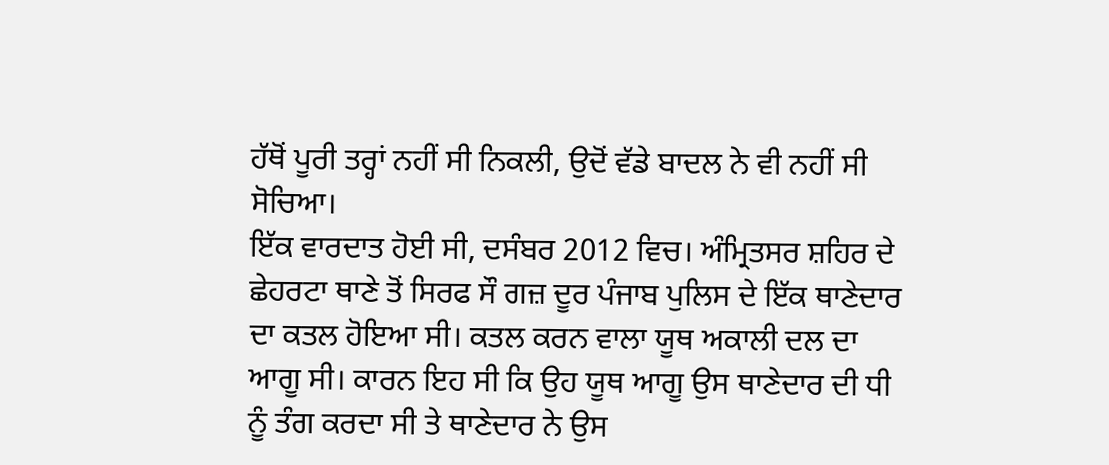ਹੱਥੋਂ ਪੂਰੀ ਤਰ੍ਹਾਂ ਨਹੀਂ ਸੀ ਨਿਕਲੀ, ਉਦੋਂ ਵੱਡੇ ਬਾਦਲ ਨੇ ਵੀ ਨਹੀਂ ਸੀ ਸੋਚਿਆ।
ਇੱਕ ਵਾਰਦਾਤ ਹੋਈ ਸੀ, ਦਸੰਬਰ 2012 ਵਿਚ। ਅੰਮ੍ਰਿਤਸਰ ਸ਼ਹਿਰ ਦੇ ਛੇਹਰਟਾ ਥਾਣੇ ਤੋਂ ਸਿਰਫ ਸੌ ਗਜ਼ ਦੂਰ ਪੰਜਾਬ ਪੁਲਿਸ ਦੇ ਇੱਕ ਥਾਣੇਦਾਰ ਦਾ ਕਤਲ ਹੋਇਆ ਸੀ। ਕਤਲ ਕਰਨ ਵਾਲਾ ਯੂਥ ਅਕਾਲੀ ਦਲ ਦਾ ਆਗੂ ਸੀ। ਕਾਰਨ ਇਹ ਸੀ ਕਿ ਉਹ ਯੂਥ ਆਗੂ ਉਸ ਥਾਣੇਦਾਰ ਦੀ ਧੀ ਨੂੰ ਤੰਗ ਕਰਦਾ ਸੀ ਤੇ ਥਾਣੇਦਾਰ ਨੇ ਉਸ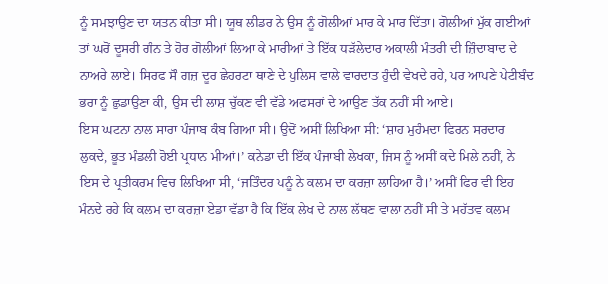ਨੂੰ ਸਮਝਾਉਣ ਦਾ ਯਤਨ ਕੀਤਾ ਸੀ। ਯੂਥ ਲੀਡਰ ਨੇ ਉਸ ਨੂੰ ਗੋਲੀਆਂ ਮਾਰ ਕੇ ਮਾਰ ਦਿੱਤਾ। ਗੋਲੀਆਂ ਮੁੱਕ ਗਈਆਂ ਤਾਂ ਘਰੋਂ ਦੂਸਰੀ ਗੰਨ ਤੇ ਹੋਰ ਗੋਲੀਆਂ ਲਿਆ ਕੇ ਮਾਰੀਆਂ ਤੇ ਇੱਕ ਧੜੱਲੇਦਾਰ ਅਕਾਲੀ ਮੰਤਰੀ ਦੀ ਜ਼ਿੰਦਾਬਾਦ ਦੇ ਨਾਅਰੇ ਲਾਏ। ਸਿਰਫ ਸੌ ਗਜ਼ ਦੂਰ ਛੇਹਰਟਾ ਥਾਣੇ ਦੇ ਪੁਲਿਸ ਵਾਲੇ ਵਾਰਦਾਤ ਹੁੰਦੀ ਵੇਖਦੇ ਰਹੇ, ਪਰ ਆਪਣੇ ਪੇਟੀਬੰਦ ਭਰਾ ਨੂੰ ਛੁਡਾਉਣਾ ਕੀ, ਉਸ ਦੀ ਲਾਸ਼ ਚੁੱਕਣ ਵੀ ਵੱਡੇ ਅਫਸਰਾਂ ਦੇ ਆਉਣ ਤੱਕ ਨਹੀਂ ਸੀ ਆਏ।
ਇਸ ਘਟਨਾ ਨਾਲ ਸਾਰਾ ਪੰਜਾਬ ਕੰਬ ਗਿਆ ਸੀ। ਉਦੋਂ ਅਸੀਂ ਲਿਖਿਆ ਸੀ: ‘ਸ਼ਾਹ ਮੁਹੰਮਦਾ ਫਿਰਨ ਸਰਦਾਰ ਲੁਕਦੇ, ਭੂਤ ਮੰਡਲੀ ਹੋਈ ਪ੍ਰਧਾਨ ਮੀਆਂ।’ ਕਨੇਡਾ ਦੀ ਇੱਕ ਪੰਜਾਬੀ ਲੇਖਕਾ, ਜਿਸ ਨੂੰ ਅਸੀਂ ਕਦੇ ਮਿਲੇ ਨਹੀਂ, ਨੇ ਇਸ ਦੇ ਪ੍ਰਤੀਕਰਮ ਵਿਚ ਲਿਖਿਆ ਸੀ, ‘ਜਤਿੰਦਰ ਪਨੂੰ ਨੇ ਕਲਮ ਦਾ ਕਰਜ਼ਾ ਲਾਹਿਆ ਹੈ।’ ਅਸੀਂ ਫਿਰ ਵੀ ਇਹ ਮੰਨਦੇ ਰਹੇ ਕਿ ਕਲਮ ਦਾ ਕਰਜ਼ਾ ਏਡਾ ਵੱਡਾ ਹੈ ਕਿ ਇੱਕ ਲੇਖ ਦੇ ਨਾਲ ਲੱਥਣ ਵਾਲਾ ਨਹੀਂ ਸੀ ਤੇ ਮਹੱਤਵ ਕਲਮ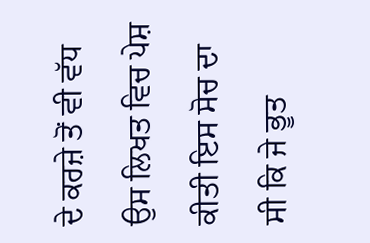ਦੇ ਕਰਜ਼ੇ ਤੋਂ ਵੀ ਵੱਧ ਉਸ ਲਿਖਤ ਵਿਚ ਪੇਸ਼ ਕੀਤੀ ਇਸ ਸੋਚ ਦਾ ਸੀ ਕਿ ਜੇ ਭੂਤ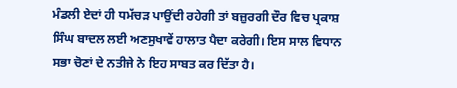ਮੰਡਲੀ ਏਦਾਂ ਹੀ ਧਮੱਚੜ ਪਾਉਂਦੀ ਰਹੇਗੀ ਤਾਂ ਬਜ਼ੁਰਗੀ ਦੌਰ ਵਿਚ ਪ੍ਰਕਾਸ਼ ਸਿੰਘ ਬਾਦਲ ਲਈ ਅਣਸੁਖਾਵੇਂ ਹਾਲਾਤ ਪੈਦਾ ਕਰੇਗੀ। ਇਸ ਸਾਲ ਵਿਧਾਨ ਸਭਾ ਚੋਣਾਂ ਦੇ ਨਤੀਜੇ ਨੇ ਇਹ ਸਾਬਤ ਕਰ ਦਿੱਤਾ ਹੈ।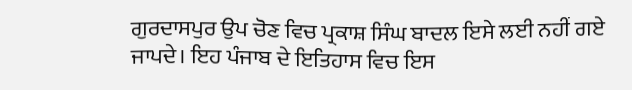ਗੁਰਦਾਸਪੁਰ ਉਪ ਚੋਣ ਵਿਚ ਪ੍ਰਕਾਸ਼ ਸਿੰਘ ਬਾਦਲ ਇਸੇ ਲਈ ਨਹੀਂ ਗਏ ਜਾਪਦੇ। ਇਹ ਪੰਜਾਬ ਦੇ ਇਤਿਹਾਸ ਵਿਚ ਇਸ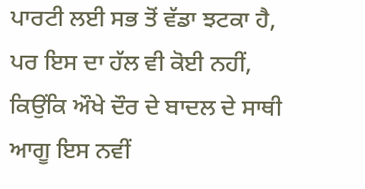ਪਾਰਟੀ ਲਈ ਸਭ ਤੋਂ ਵੱਡਾ ਝਟਕਾ ਹੈ, ਪਰ ਇਸ ਦਾ ਹੱਲ ਵੀ ਕੋਈ ਨਹੀਂ, ਕਿਉਂਕਿ ਔਖੇ ਦੌਰ ਦੇ ਬਾਦਲ ਦੇ ਸਾਥੀ ਆਗੂ ਇਸ ਨਵੀਂ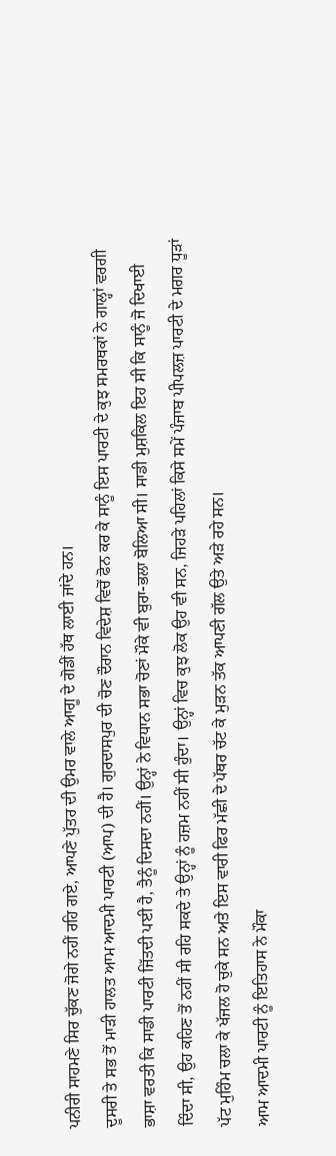ਪਨੀਰੀ ਸਾਹਮਣੇ ਸਿਰ ਚੁੱਕਣ ਜੋਗੇ ਨਹੀਂ ਰਹਿ ਗਏ, ਆਪਣੇ ਪੁੱਤਰ ਦੀ ਉਮਰ ਵਾਲੇ ਆਗੂ ਦੇ ਗੋਡੀਂ ਹੱਥ ਲਾਈ ਜਾਂਦੇ ਹਨ।
ਦੂਸਰੀ ਤੇ ਸਭ ਤੋਂ ਮਾੜੀ ਹਾਲਤ ਆਮ ਆਦਮੀ ਪਾਰਟੀ (ਆਪ) ਦੀ ਹੈ। ਗੁਰਦਾਸਪੁਰ ਦੀ ਚੋਣ ਦੌਰਾਨ ਵਿਦੇਸ਼ ਵਿਚੋਂ ਫੋਨ ਕਰ ਕੇ ਸਾਨੂੰ ਇਸ ਪਾਰਟੀ ਦੇ ਕੁਝ ਸਮਰਥਕਾਂ ਨੇ ਗਾਲ੍ਹਾਂ ਵਰਗੀ ਭਾਸ਼ਾ ਵਰਤੀ ਕਿ ਸਾਡੀ ਪਾਰਟੀ ਜਿੱਤਦੀ ਪਈ ਹੈ, ਤੈਨੂੰ ਦਿਸਦਾ ਨਹੀਂ। ਉਨ੍ਹਾਂ ਨੇ ਵਿਧਾਨ ਸਭਾ ਚੋਣਾਂ ਮੌਕੇ ਵੀ ਬੁਰਾ-ਭਲਾ ਬੋਲਿਆ ਸੀ। ਸਾਡੀ ਮੁਸ਼ਕਿਲ ਇਹ ਸੀ ਕਿ ਸਾਨੂੰ ਜੋ ਦਿਖਾਈ ਦਿੰਦਾ ਸੀ, ਉਹ ਕਹਿਣ ਤੋਂ ਨਹੀਂ ਸੀ ਰਹਿ ਸਕਦੇ ਤੇ ਉਨ੍ਹਾਂ ਨੂੰ ਹਜ਼ਮ ਨਹੀਂ ਸੀ ਹੁੰਦਾ। ਉਨ੍ਹਾਂ ਵਿਚ ਕੁਝ ਲੋਕ ਉਹ ਵੀ ਸਨ, ਜਿਹੜੇ ਪਹਿਲਾਂ ਕਿਸੇ ਸਮੇਂ ਪੰਜਾਬ ਪੀਪਲਜ਼ ਪਾਰਟੀ ਦੇ ਮਗਰ ਧੂੜਾਂ ਪੱਟ ਮੁਹਿੰਮ ਚਲਾ ਕੇ ਖੱਜਲ ਹੋ ਚੁਕੇ ਸਨ ਅਤੇ ਇਸ ਵਾਰੀ ਫਿਰ ਮੱਛੀ ਦੇ ਪੱਥਰ ਚੱਟ ਕੇ ਮੁੜਨ ਤੱਕ ਆਪਣੀ ਗੱਲ ਉਤੇ ਅੜੇ ਰਹੇ ਸਨ।
ਆਮ ਆਦਮੀ ਪਾਰਟੀ ਨੂੰ ਇਤਿਹਾਸ ਨੇ ਮੌਕਾ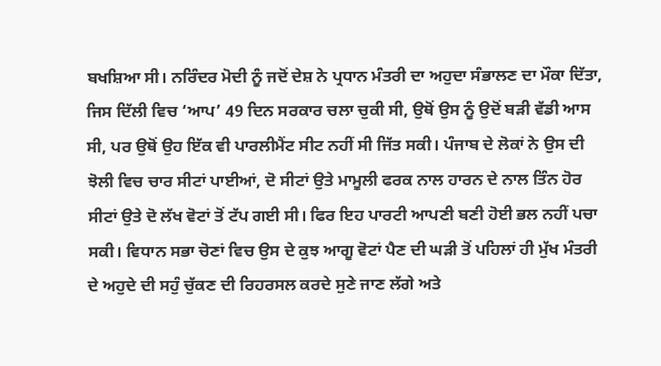ਬਖਸ਼ਿਆ ਸੀ। ਨਰਿੰਦਰ ਮੋਦੀ ਨੂੰ ਜਦੋਂ ਦੇਸ਼ ਨੇ ਪ੍ਰਧਾਨ ਮੰਤਰੀ ਦਾ ਅਹੁਦਾ ਸੰਭਾਲਣ ਦਾ ਮੌਕਾ ਦਿੱਤਾ, ਜਿਸ ਦਿੱਲੀ ਵਿਚ ‘ਆਪ’ 49 ਦਿਨ ਸਰਕਾਰ ਚਲਾ ਚੁਕੀ ਸੀ, ਉਥੋਂ ਉਸ ਨੂੰ ਉਦੋਂ ਬੜੀ ਵੱਡੀ ਆਸ ਸੀ, ਪਰ ਉਥੋਂ ਉਹ ਇੱਕ ਵੀ ਪਾਰਲੀਮੈਂਟ ਸੀਟ ਨਹੀਂ ਸੀ ਜਿੱਤ ਸਕੀ। ਪੰਜਾਬ ਦੇ ਲੋਕਾਂ ਨੇ ਉਸ ਦੀ ਝੋਲੀ ਵਿਚ ਚਾਰ ਸੀਟਾਂ ਪਾਈਆਂ, ਦੋ ਸੀਟਾਂ ਉਤੇ ਮਾਮੂਲੀ ਫਰਕ ਨਾਲ ਹਾਰਨ ਦੇ ਨਾਲ ਤਿੰਨ ਹੋਰ ਸੀਟਾਂ ਉਤੇ ਦੋ ਲੱਖ ਵੋਟਾਂ ਤੋਂ ਟੱਪ ਗਈ ਸੀ। ਫਿਰ ਇਹ ਪਾਰਟੀ ਆਪਣੀ ਬਣੀ ਹੋਈ ਭਲ ਨਹੀਂ ਪਚਾ ਸਕੀ। ਵਿਧਾਨ ਸਭਾ ਚੋਣਾਂ ਵਿਚ ਉਸ ਦੇ ਕੁਝ ਆਗੂ ਵੋਟਾਂ ਪੈਣ ਦੀ ਘੜੀ ਤੋਂ ਪਹਿਲਾਂ ਹੀ ਮੁੱਖ ਮੰਤਰੀ ਦੇ ਅਹੁਦੇ ਦੀ ਸਹੁੰ ਚੁੱਕਣ ਦੀ ਰਿਹਰਸਲ ਕਰਦੇ ਸੁਣੇ ਜਾਣ ਲੱਗੇ ਅਤੇ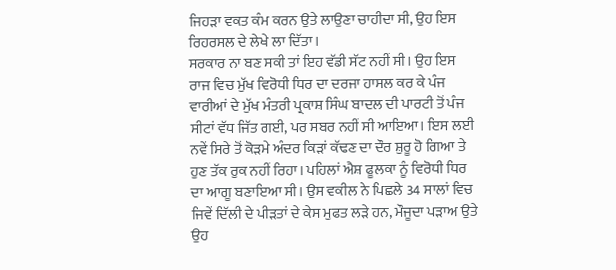ਜਿਹੜਾ ਵਕਤ ਕੰਮ ਕਰਨ ਉਤੇ ਲਾਉਣਾ ਚਾਹੀਦਾ ਸੀ, ਉਹ ਇਸ ਰਿਹਰਸਲ ਦੇ ਲੇਖੇ ਲਾ ਦਿੱਤਾ।
ਸਰਕਾਰ ਨਾ ਬਣ ਸਕੀ ਤਾਂ ਇਹ ਵੱਡੀ ਸੱਟ ਨਹੀਂ ਸੀ। ਉਹ ਇਸ ਰਾਜ ਵਿਚ ਮੁੱਖ ਵਿਰੋਧੀ ਧਿਰ ਦਾ ਦਰਜਾ ਹਾਸਲ ਕਰ ਕੇ ਪੰਜ ਵਾਰੀਆਂ ਦੇ ਮੁੱਖ ਮੰਤਰੀ ਪ੍ਰਕਾਸ਼ ਸਿੰਘ ਬਾਦਲ ਦੀ ਪਾਰਟੀ ਤੋਂ ਪੰਜ ਸੀਟਾਂ ਵੱਧ ਜਿੱਤ ਗਈ, ਪਰ ਸਬਰ ਨਹੀਂ ਸੀ ਆਇਆ। ਇਸ ਲਈ ਨਵੇਂ ਸਿਰੇ ਤੋਂ ਕੋੜਮੇ ਅੰਦਰ ਕਿੜਾਂ ਕੱਢਣ ਦਾ ਦੌਰ ਸ਼ੁਰੂ ਹੋ ਗਿਆ ਤੇ ਹੁਣ ਤੱਕ ਰੁਕ ਨਹੀਂ ਰਿਹਾ। ਪਹਿਲਾਂ ਐਸ਼ ਫੂਲਕਾ ਨੂੰ ਵਿਰੋਧੀ ਧਿਰ ਦਾ ਆਗੂ ਬਣਾਇਆ ਸੀ। ਉਸ ਵਕੀਲ ਨੇ ਪਿਛਲੇ 34 ਸਾਲਾਂ ਵਿਚ ਜਿਵੇਂ ਦਿੱਲੀ ਦੇ ਪੀੜਤਾਂ ਦੇ ਕੇਸ ਮੁਫਤ ਲੜੇ ਹਨ, ਮੌਜੂਦਾ ਪੜਾਅ ਉਤੇ ਉਹ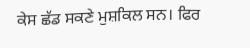ਕੇਸ ਛੱਡ ਸਕਣੇ ਮੁਸ਼ਕਿਲ ਸਨ। ਫਿਰ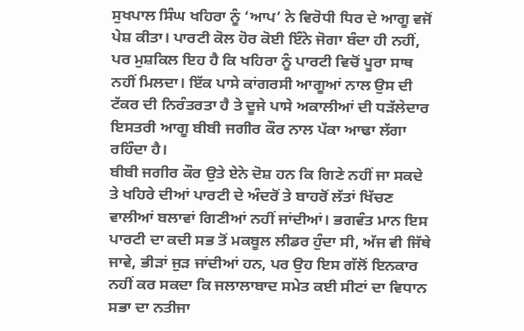ਸੁਖਪਾਲ ਸਿੰਘ ਖਹਿਰਾ ਨੂੰ ‘ਆਪ’ ਨੇ ਵਿਰੋਧੀ ਧਿਰ ਦੇ ਆਗੂ ਵਜੋਂ ਪੇਸ਼ ਕੀਤਾ। ਪਾਰਟੀ ਕੋਲ ਹੋਰ ਕੋਈ ਇੰਨੇ ਜੋਗਾ ਬੰਦਾ ਹੀ ਨਹੀਂ, ਪਰ ਮੁਸ਼ਕਿਲ ਇਹ ਹੈ ਕਿ ਖਹਿਰਾ ਨੂੰ ਪਾਰਟੀ ਵਿਚੋਂ ਪੂਰਾ ਸਾਥ ਨਹੀਂ ਮਿਲਦਾ। ਇੱਕ ਪਾਸੇ ਕਾਂਗਰਸੀ ਆਗੂਆਂ ਨਾਲ ਉਸ ਦੀ ਟੱਕਰ ਦੀ ਨਿਰੰਤਰਤਾ ਹੈ ਤੇ ਦੂਜੇ ਪਾਸੇ ਅਕਾਲੀਆਂ ਦੀ ਧੜੱਲੇਦਾਰ ਇਸਤਰੀ ਆਗੂ ਬੀਬੀ ਜਗੀਰ ਕੌਰ ਨਾਲ ਪੱਕਾ ਆਢਾ ਲੱਗਾ ਰਹਿੰਦਾ ਹੈ।
ਬੀਬੀ ਜਗੀਰ ਕੌਰ ਉਤੇ ਏਨੇ ਦੋਸ਼ ਹਨ ਕਿ ਗਿਣੇ ਨਹੀਂ ਜਾ ਸਕਦੇ ਤੇ ਖਹਿਰੇ ਦੀਆਂ ਪਾਰਟੀ ਦੇ ਅੰਦਰੋਂ ਤੇ ਬਾਹਰੋਂ ਲੱਤਾਂ ਖਿੱਚਣ ਵਾਲੀਆਂ ਬਲਾਵਾਂ ਗਿਣੀਆਂ ਨਹੀਂ ਜਾਂਦੀਆਂ। ਭਗਵੰਤ ਮਾਨ ਇਸ ਪਾਰਟੀ ਦਾ ਕਦੀ ਸਭ ਤੋਂ ਮਕਬੂਲ ਲੀਡਰ ਹੁੰਦਾ ਸੀ, ਅੱਜ ਵੀ ਜਿੱਥੇ ਜਾਵੇ, ਭੀੜਾਂ ਜੁੜ ਜਾਂਦੀਆਂ ਹਨ, ਪਰ ਉਹ ਇਸ ਗੱਲੋਂ ਇਨਕਾਰ ਨਹੀਂ ਕਰ ਸਕਦਾ ਕਿ ਜਲਾਲਾਬਾਦ ਸਮੇਤ ਕਈ ਸੀਟਾਂ ਦਾ ਵਿਧਾਨ ਸਭਾ ਦਾ ਨਤੀਜਾ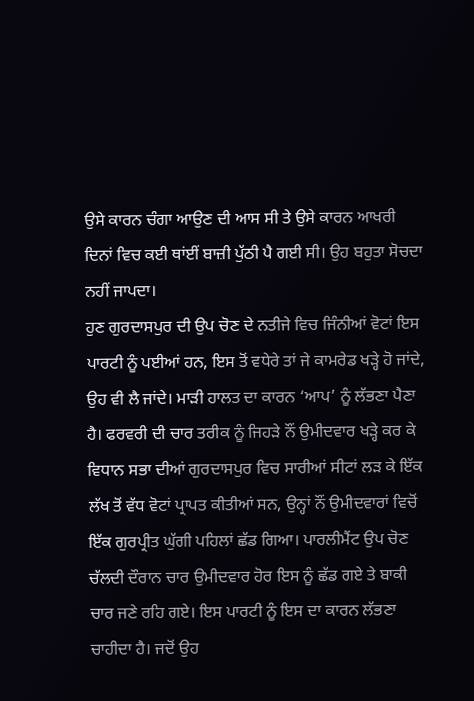ਉਸੇ ਕਾਰਨ ਚੰਗਾ ਆਉਣ ਦੀ ਆਸ ਸੀ ਤੇ ਉਸੇ ਕਾਰਨ ਆਖਰੀ ਦਿਨਾਂ ਵਿਚ ਕਈ ਥਾਂਈਂ ਬਾਜ਼ੀ ਪੁੱਠੀ ਪੈ ਗਈ ਸੀ। ਉਹ ਬਹੁਤਾ ਸੋਚਦਾ ਨਹੀਂ ਜਾਪਦਾ।
ਹੁਣ ਗੁਰਦਾਸਪੁਰ ਦੀ ਉਪ ਚੋਣ ਦੇ ਨਤੀਜੇ ਵਿਚ ਜਿੰਨੀਆਂ ਵੋਟਾਂ ਇਸ ਪਾਰਟੀ ਨੂੰ ਪਈਆਂ ਹਨ, ਇਸ ਤੋਂ ਵਧੇਰੇ ਤਾਂ ਜੇ ਕਾਮਰੇਡ ਖੜ੍ਹੇ ਹੋ ਜਾਂਦੇ, ਉਹ ਵੀ ਲੈ ਜਾਂਦੇ। ਮਾੜੀ ਹਾਲਤ ਦਾ ਕਾਰਨ ‘ਆਪ’ ਨੂੰ ਲੱਭਣਾ ਪੈਣਾ ਹੈ। ਫਰਵਰੀ ਦੀ ਚਾਰ ਤਰੀਕ ਨੂੰ ਜਿਹੜੇ ਨੌਂ ਉਮੀਦਵਾਰ ਖੜ੍ਹੇ ਕਰ ਕੇ ਵਿਧਾਨ ਸਭਾ ਦੀਆਂ ਗੁਰਦਾਸਪੁਰ ਵਿਚ ਸਾਰੀਆਂ ਸੀਟਾਂ ਲੜ ਕੇ ਇੱਕ ਲੱਖ ਤੋਂ ਵੱਧ ਵੋਟਾਂ ਪ੍ਰਾਪਤ ਕੀਤੀਆਂ ਸਨ, ਉਨ੍ਹਾਂ ਨੌਂ ਉਮੀਦਵਾਰਾਂ ਵਿਚੋਂ ਇੱਕ ਗੁਰਪ੍ਰੀਤ ਘੁੱਗੀ ਪਹਿਲਾਂ ਛੱਡ ਗਿਆ। ਪਾਰਲੀਮੈਂਟ ਉਪ ਚੋਣ ਚੱਲਦੀ ਦੌਰਾਨ ਚਾਰ ਉਮੀਦਵਾਰ ਹੋਰ ਇਸ ਨੂੰ ਛੱਡ ਗਏ ਤੇ ਬਾਕੀ ਚਾਰ ਜਣੇ ਰਹਿ ਗਏ। ਇਸ ਪਾਰਟੀ ਨੂੰ ਇਸ ਦਾ ਕਾਰਨ ਲੱਭਣਾ ਚਾਹੀਦਾ ਹੈ। ਜਦੋਂ ਉਹ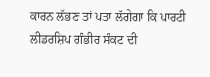ਕਾਰਨ ਲੱਭਣ ਤਾਂ ਪਤਾ ਲੱਗੇਗਾ ਕਿ ਪਾਰਟੀ ਲੀਡਰਸ਼ਿਪ ਗੰਭੀਰ ਸੰਕਟ ਦੀ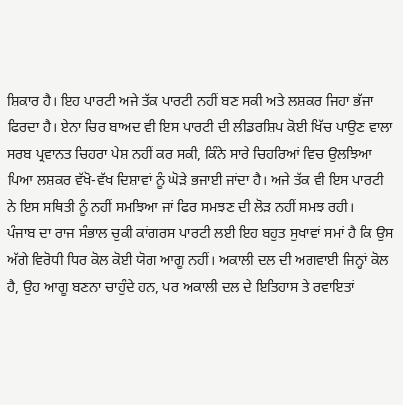ਸ਼ਿਕਾਰ ਹੈ। ਇਹ ਪਾਰਟੀ ਅਜੇ ਤੱਕ ਪਾਰਟੀ ਨਹੀਂ ਬਣ ਸਕੀ ਅਤੇ ਲਸ਼ਕਰ ਜਿਹਾ ਭੱਜਾ ਫਿਰਦਾ ਹੈ। ਏਨਾ ਚਿਰ ਬਾਅਦ ਵੀ ਇਸ ਪਾਰਟੀ ਦੀ ਲੀਡਰਸ਼ਿਪ ਕੋਈ ਖਿੱਚ ਪਾਉਣ ਵਾਲਾ ਸਰਬ ਪ੍ਰਵਾਨਤ ਚਿਹਰਾ ਪੇਸ਼ ਨਹੀਂ ਕਰ ਸਕੀ, ਕਿੰਨੇ ਸਾਰੇ ਚਿਹਰਿਆਂ ਵਿਚ ਉਲਝਿਆ ਪਿਆ ਲਸ਼ਕਰ ਵੱਖੋ-ਵੱਖ ਦਿਸ਼ਾਵਾਂ ਨੂੰ ਘੋੜੇ ਭਜਾਈ ਜਾਂਦਾ ਹੈ। ਅਜੇ ਤੱਕ ਵੀ ਇਸ ਪਾਰਟੀ ਨੇ ਇਸ ਸਥਿਤੀ ਨੂੰ ਨਹੀਂ ਸਮਝਿਆ ਜਾਂ ਫਿਰ ਸਮਝਣ ਦੀ ਲੋੜ ਨਹੀਂ ਸਮਝ ਰਹੀ।
ਪੰਜਾਬ ਦਾ ਰਾਜ ਸੰਭਾਲ ਚੁਕੀ ਕਾਂਗਰਸ ਪਾਰਟੀ ਲਈ ਇਹ ਬਹੁਤ ਸੁਖਾਵਾਂ ਸਮਾਂ ਹੈ ਕਿ ਉਸ ਅੱਗੇ ਵਿਰੋਧੀ ਧਿਰ ਕੋਲ ਕੋਈ ਯੋਗ ਆਗੂ ਨਹੀਂ। ਅਕਾਲੀ ਦਲ ਦੀ ਅਗਵਾਈ ਜਿਨ੍ਹਾਂ ਕੋਲ ਹੈ, ਉਹ ਆਗੂ ਬਣਨਾ ਚਾਹੁੰਦੇ ਹਨ, ਪਰ ਅਕਾਲੀ ਦਲ ਦੇ ਇਤਿਹਾਸ ਤੇ ਰਵਾਇਤਾਂ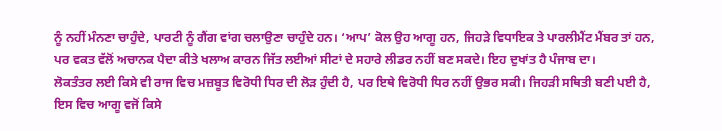ਨੂੰ ਨਹੀਂ ਮੰਨਣਾ ਚਾਹੁੰਦੇ, ਪਾਰਟੀ ਨੂੰ ਗੈਂਗ ਵਾਂਗ ਚਲਾਉਣਾ ਚਾਹੁੰਦੇ ਹਨ। ‘ਆਪ’ ਕੋਲ ਉਹ ਆਗੂ ਹਨ, ਜਿਹੜੇ ਵਿਧਾਇਕ ਤੇ ਪਾਰਲੀਮੈਂਟ ਮੈਂਬਰ ਤਾਂ ਹਨ, ਪਰ ਵਕਤ ਵੱਲੋਂ ਅਚਾਨਕ ਪੈਦਾ ਕੀਤੇ ਖਲਾਅ ਕਾਰਨ ਜਿੱਤ ਲਈਆਂ ਸੀਟਾਂ ਦੇ ਸਹਾਰੇ ਲੀਡਰ ਨਹੀਂ ਬਣ ਸਕਦੇ। ਇਹ ਦੁਖਾਂਤ ਹੈ ਪੰਜਾਬ ਦਾ।
ਲੋਕਤੰਤਰ ਲਈ ਕਿਸੇ ਵੀ ਰਾਜ ਵਿਚ ਮਜ਼ਬੂਤ ਵਿਰੋਧੀ ਧਿਰ ਦੀ ਲੋੜ ਹੁੰਦੀ ਹੈ, ਪਰ ਇਥੇ ਵਿਰੋਧੀ ਧਿਰ ਨਹੀਂ ਉਭਰ ਸਕੀ। ਜਿਹੜੀ ਸਥਿਤੀ ਬਣੀ ਪਈ ਹੈ, ਇਸ ਵਿਚ ਆਗੂ ਵਜੋਂ ਕਿਸੇ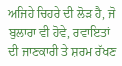ਅਜਿਹੇ ਚਿਹਰੇ ਦੀ ਲੋੜ ਹੈ, ਜੋ ਬੁਲਾਰਾ ਵੀ ਹੋਵੇ, ਰਵਾਇਤਾਂ ਦੀ ਜਾਣਕਾਰੀ ਤੇ ਸ਼ਰਮ ਰੱਖਣ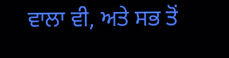ਵਾਲਾ ਵੀ, ਅਤੇ ਸਭ ਤੋਂ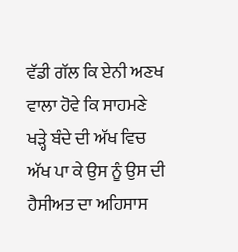ਵੱਡੀ ਗੱਲ ਕਿ ਏਨੀ ਅਣਖ ਵਾਲਾ ਹੋਵੇ ਕਿ ਸਾਹਮਣੇ ਖੜ੍ਹੇ ਬੰਦੇ ਦੀ ਅੱਖ ਵਿਚ ਅੱਖ ਪਾ ਕੇ ਉਸ ਨੂੰ ਉਸ ਦੀ ਹੈਸੀਅਤ ਦਾ ਅਹਿਸਾਸ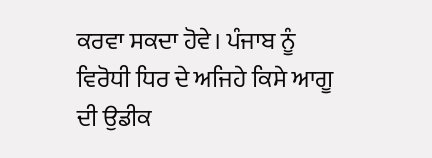ਕਰਵਾ ਸਕਦਾ ਹੋਵੇ। ਪੰਜਾਬ ਨੂੰ ਵਿਰੋਧੀ ਧਿਰ ਦੇ ਅਜਿਹੇ ਕਿਸੇ ਆਗੂ ਦੀ ਉਡੀਕ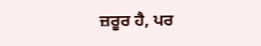ਜ਼ਰੂਰ ਹੈ, ਪਰ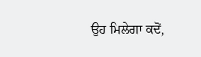ਉਹ ਮਿਲੇਗਾ ਕਦੋਂ,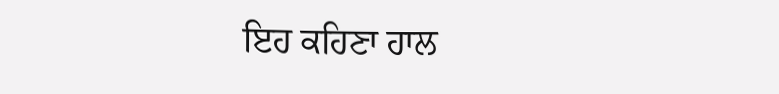ਇਹ ਕਹਿਣਾ ਹਾਲ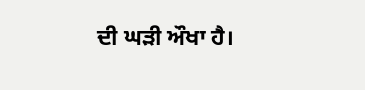ਦੀ ਘੜੀ ਔਖਾ ਹੈ।